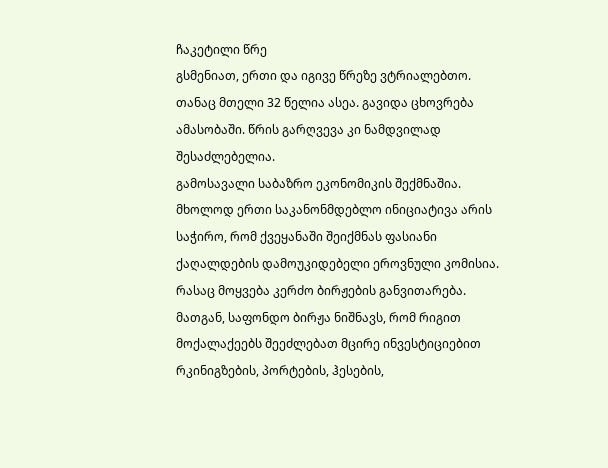ჩაკეტილი წრე
გსმენიათ, ერთი და იგივე წრეზე ვტრიალებთო. თანაც მთელი 32 წელია ასეა. გავიდა ცხოვრება ამასობაში. წრის გარღვევა კი ნამდვილად შესაძლებელია.
გამოსავალი საბაზრო ეკონომიკის შექმნაშია. მხოლოდ ერთი საკანონმდებლო ინიციატივა არის საჭირო, რომ ქვეყანაში შეიქმნას ფასიანი ქაღალდების დამოუკიდებელი ეროვნული კომისია. რასაც მოყვება კერძო ბირჟების განვითარება. მათგან, საფონდო ბირჟა ნიშნავს, რომ რიგით მოქალაქეებს შეეძლებათ მცირე ინვესტიციებით რკინიგზების, პორტების, ჰესების,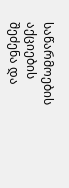საწარმოების აქციების შეძენა და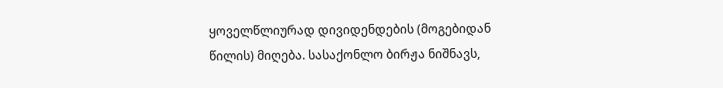ყოველწლიურად დივიდენდების (მოგებიდან წილის) მიღება. სასაქონლო ბირჟა ნიშნავს,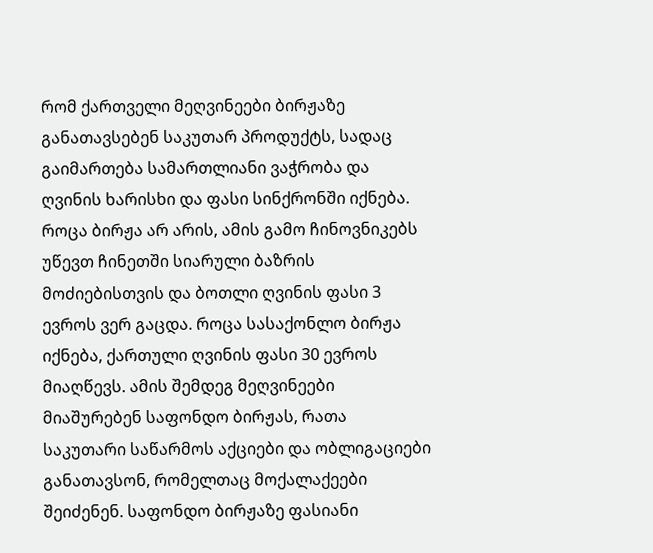რომ ქართველი მეღვინეები ბირჟაზე განათავსებენ საკუთარ პროდუქტს, სადაც გაიმართება სამართლიანი ვაჭრობა და ღვინის ხარისხი და ფასი სინქრონში იქნება. როცა ბირჟა არ არის, ამის გამო ჩინოვნიკებს უწევთ ჩინეთში სიარული ბაზრის მოძიებისთვის და ბოთლი ღვინის ფასი 3 ევროს ვერ გაცდა. როცა სასაქონლო ბირჟა იქნება, ქართული ღვინის ფასი 30 ევროს მიაღწევს. ამის შემდეგ მეღვინეები მიაშურებენ საფონდო ბირჟას, რათა საკუთარი საწარმოს აქციები და ობლიგაციები განათავსონ, რომელთაც მოქალაქეები შეიძენენ. საფონდო ბირჟაზე ფასიანი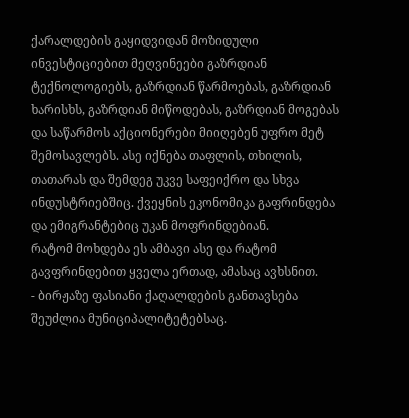ქარალდების გაყიდვიდან მოზიდული ინვესტიციებით მეღვინეები გაზრდიან ტექნოლოგიებს, გაზრდიან წარმოებას, გაზრდიან ხარისხს, გაზრდიან მიწოდებას, გაზრდიან მოგებას და საწარმოს აქციონერები მიიღებენ უფრო მეტ შემოსავლებს. ასე იქნება თაფლის, თხილის, თათარას და შემდეგ უკვე საფეიქრო და სხვა ინდუსტრიებშიც. ქვეყნის ეკონომიკა გაფრინდება და ემიგრანტებიც უკან მოფრინდებიან.
რატომ მოხდება ეს ამბავი ასე და რატომ გავფრინდებით ყველა ერთად, ამასაც ავხსნით.
- ბირჟაზე ფასიანი ქაღალდების განთავსება შეუძლია მუნიციპალიტეტებსაც.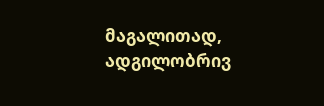მაგალითად, ადგილობრივ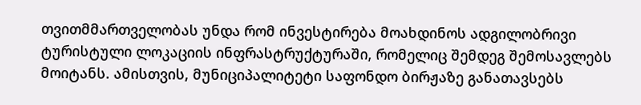თვითმმართველობას უნდა რომ ინვესტირება მოახდინოს ადგილობრივი ტურისტული ლოკაციის ინფრასტრუქტურაში, რომელიც შემდეგ შემოსავლებს მოიტანს. ამისთვის, მუნიციპალიტეტი საფონდო ბირჟაზე განათავსებს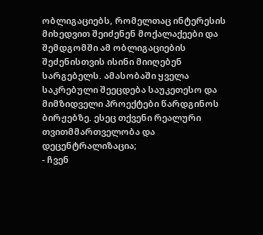ობლიგაციებს, რომელთაც ინტერესის მიხედვით შეიძენენ მოქალაქეები და შემდგომში ამ ობლიგაციების შეძენისთვის ისინი მიიღებენ სარგებელს. ამასობაში ყველა საკრებული შეეცდება საუკეთესო და მიმზიდველი პროექტები წარდგინოს ბირჟებზე. ესეც თქვენი რეალური თვითმმართველობა და დეცენტრალიზაცია;
- ჩვენ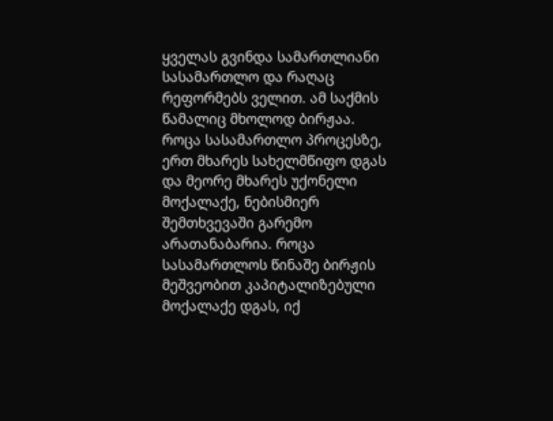ყველას გვინდა სამართლიანი სასამართლო და რაღაც რეფორმებს ველით. ამ საქმის წამალიც მხოლოდ ბირჟაა. როცა სასამართლო პროცესზე, ერთ მხარეს სახელმწიფო დგას და მეორე მხარეს უქონელი მოქალაქე, ნებისმიერ შემთხვევაში გარემო არათანაბარია. როცა სასამართლოს წინაშე ბირჟის მეშვეობით კაპიტალიზებული მოქალაქე დგას, იქ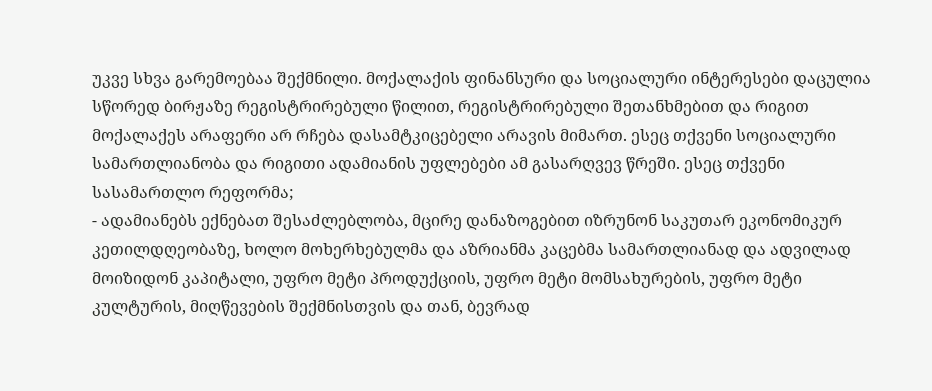უკვე სხვა გარემოებაა შექმნილი. მოქალაქის ფინანსური და სოციალური ინტერესები დაცულია სწორედ ბირჟაზე რეგისტრირებული წილით, რეგისტრირებული შეთანხმებით და რიგით მოქალაქეს არაფერი არ რჩება დასამტკიცებელი არავის მიმართ. ესეც თქვენი სოციალური სამართლიანობა და რიგითი ადამიანის უფლებები ამ გასარღვევ წრეში. ესეც თქვენი სასამართლო რეფორმა;
- ადამიანებს ექნებათ შესაძლებლობა, მცირე დანაზოგებით იზრუნონ საკუთარ ეკონომიკურ კეთილდღეობაზე, ხოლო მოხერხებულმა და აზრიანმა კაცებმა სამართლიანად და ადვილად მოიზიდონ კაპიტალი, უფრო მეტი პროდუქციის, უფრო მეტი მომსახურების, უფრო მეტი კულტურის, მიღწევების შექმნისთვის და თან, ბევრად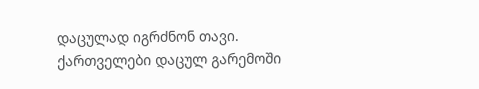დაცულად იგრძნონ თავი. ქართველები დაცულ გარემოში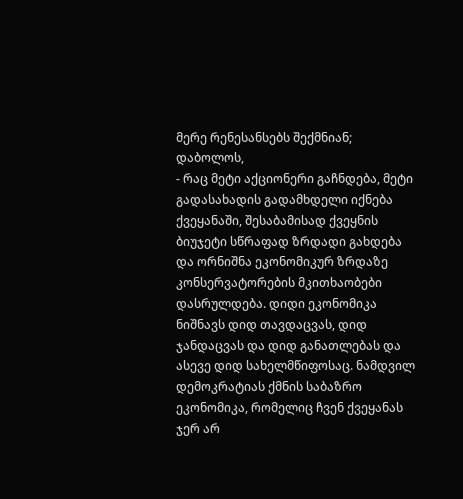მერე რენესანსებს შექმნიან;
დაბოლოს,
- რაც მეტი აქციონერი გაჩნდება, მეტი გადასახადის გადამხდელი იქნება ქვეყანაში, შესაბამისად ქვეყნის ბიუჯეტი სწრაფად ზრდადი გახდება და ორნიშნა ეკონომიკურ ზრდაზე კონსერვატორების მკითხაობები დასრულდება. დიდი ეკონომიკა ნიშნავს დიდ თავდაცვას, დიდ ჯანდაცვას და დიდ განათლებას და ასევე დიდ სახელმწიფოსაც. ნამდვილ დემოკრატიას ქმნის საბაზრო ეკონომიკა, რომელიც ჩვენ ქვეყანას ჯერ არ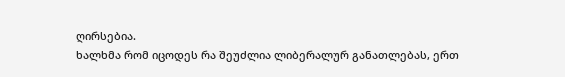ღირსებია.
ხალხმა რომ იცოდეს რა შეუძლია ლიბერალურ განათლებას, ერთ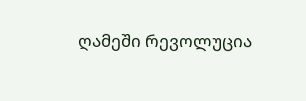ღამეში რევოლუცია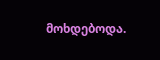მოხდებოდა.